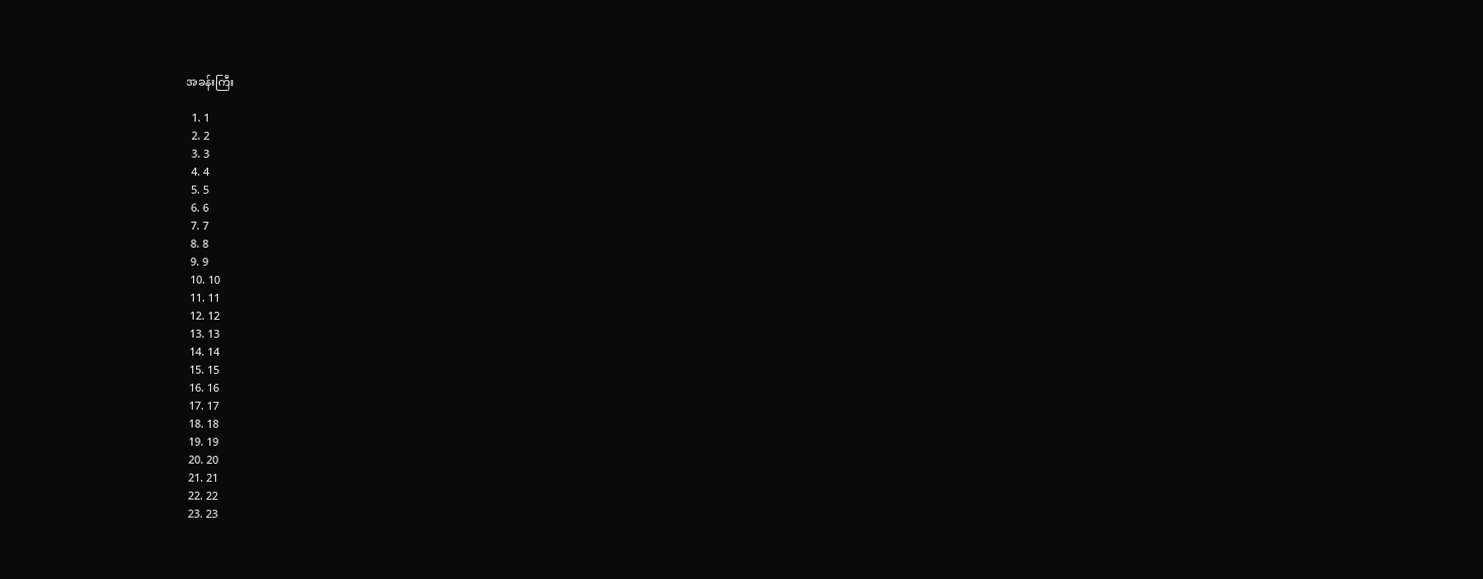အခန်းကြီး

  1. 1
  2. 2
  3. 3
  4. 4
  5. 5
  6. 6
  7. 7
  8. 8
  9. 9
  10. 10
  11. 11
  12. 12
  13. 13
  14. 14
  15. 15
  16. 16
  17. 17
  18. 18
  19. 19
  20. 20
  21. 21
  22. 22
  23. 23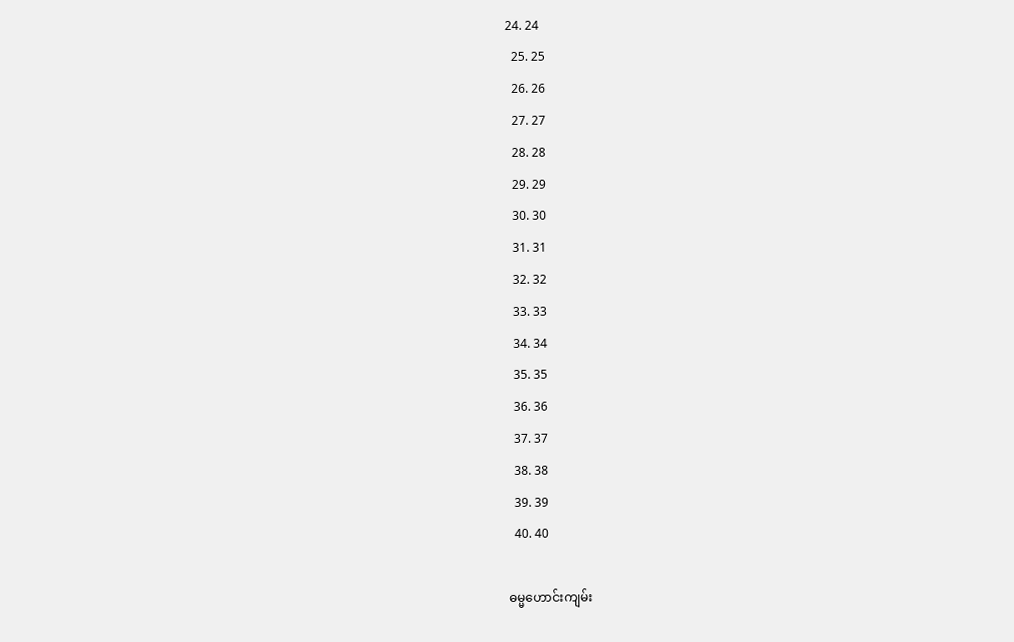24. 24
  25. 25
  26. 26
  27. 27
  28. 28
  29. 29
  30. 30
  31. 31
  32. 32
  33. 33
  34. 34
  35. 35
  36. 36
  37. 37
  38. 38
  39. 39
  40. 40

ဓမ္မဟောင်း‌ကျမ်း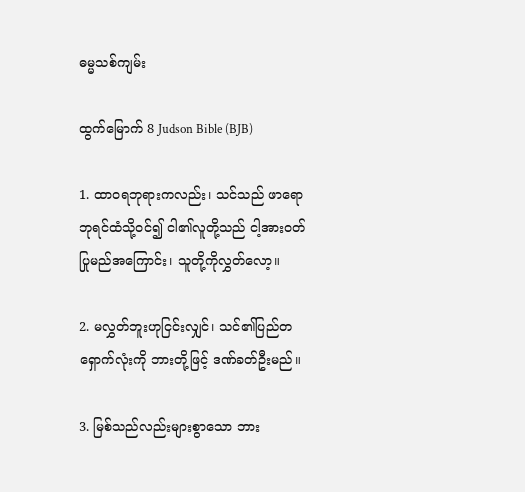ဓမ္မသစ်ကျမ်း

ထွက်မြောက် 8 Judson Bible (BJB)

1. ထာဝရဘုရားကလည်း၊ သင်သည် ဖာရောဘုရင်ထံသို့ဝင်၍ ငါ၏လူတို့သည် ငါ့အားဝတ်ပြုမည်အကြောင်း၊ သူတို့ကိုလွှတ်လော့။

2. မလွှတ်ဘူးဟုငြင်းလျှင်၊ သင်၏ပြည်တရှောက်လုံးကို ဘားတို့ဖြင့် ဒဏ်ခတ်ဦးမည်။

3. မြစ်သည်လည်းများစွာသော ဘား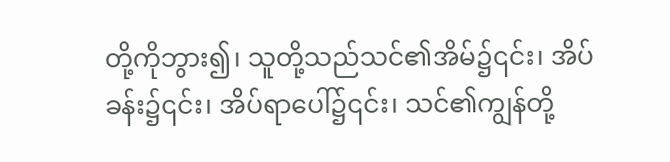တို့ကိုဘွား၍၊ သူတို့သည်သင်၏အိမ်၌၎င်း၊ အိပ်ခန်း၌၎င်း၊ အိပ်ရာပေါ်၌၎င်း၊ သင်၏ကျွန်တို့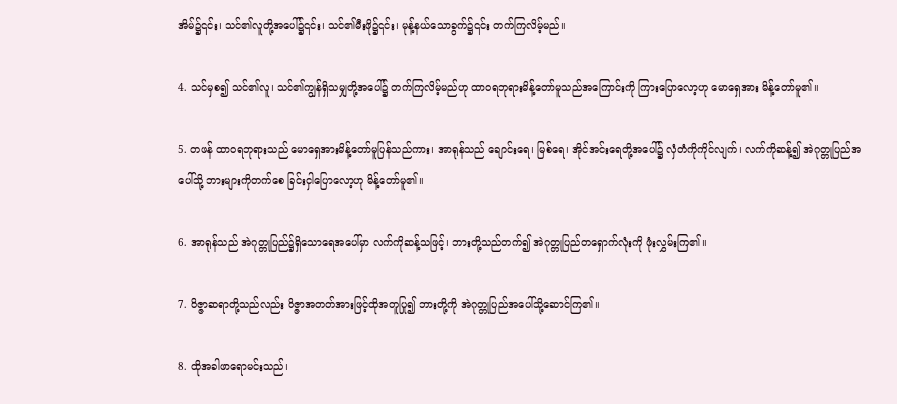အိမ်၌၎င်း၊ သင်၏လူတို့အပေါ်၌၎င်း၊ သင်၏မီးဖို၌၎င်း၊ မုန့်နယ်သောခွက်၌၎င်း တက်ကြလိမ့်မည်။

4. သင်မှစ၍ သင်၏လူ၊ သင်၏ကျွန်ရှိသမျှတို့အပေါ်၌ တက်ကြလိမ့်မည်ဟု ထာဝရဘုရားမိန့်တော်မူသည်အကြောင်းကို ကြားပြောလော့ဟု မောရှေအား မိန့်တော်မူ၏။

5. တဖန် ထာဝရဘုရားသည် မောရှေအားမိန့်တော်မူပြန်သည်ကား၊ အာရုန်သည် ချောင်းရေ၊ မြစ်ရေ၊ အိုင်အင်းရေတို့အပေါ်၌ လှံတံကိုကိုင်လျက်၊ လက်ကိုဆန့်၍ အဲဂုတ္တုပြည်အပေါ်သို့ ဘားများကိုတက်စေ ခြင်းငှါပြောလော့ဟု မိန့်တော်မူ၏။

6. အာရုန်သည် အဲဂုတ္တုပြည်၌ရှိသောရေအပေါ်မှာ လက်ကိုဆန့်သဖြင့်၊ ဘားတို့သည်တက်၍ အဲဂုတ္တုပြည်တရှောက်လုံးကို ဖုံးလွှမ်းကြ၏။

7. ဝိဇ္ဇာဆရာတို့သည်လည်း ဝိဇ္ဇာအတတ်အားဖြင့်ထိုအတူပြု၍ ဘားတို့ကို အဲဂုတ္တုပြည်အပေါ်သို့ဆောင်ကြ၏။

8. ထိုအခါဖာရောမင်းသည်၊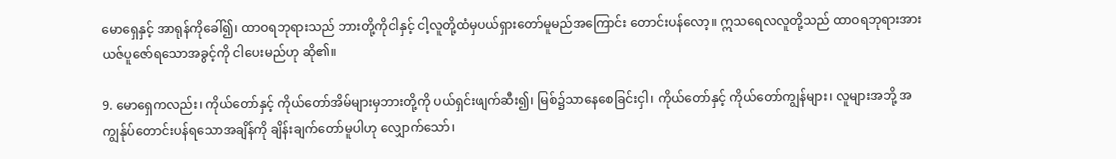မောရှေနှင့် အာရုန်ကိုခေါ်၍၊ ထာဝရဘုရားသည် ဘားတို့ကိုငါနှင့် ငါ့လူတို့ထံမှပယ်ရှားတော်မူမည်အကြောင်း တောင်းပန်လော့။ ဣသရေလလူတို့သည် ထာဝရဘုရားအား ယဇ်ပူဇော်ရသောအခွင့်ကို ငါပေးမည်ဟု ဆို၏။

9. မောရှေကလည်း၊ ကိုယ်တော်နှင့် ကိုယ်တော်အိမ်များမှဘားတို့ကို ပယ်ရှင်းဖျက်ဆီး၍၊ မြစ်၌သာနေစေခြင်းငှါ၊ ကိုယ်တော်နှင့် ကိုယ်တော်ကျွန်များ၊ လူများအဘို့ အကျွန်ုပ်တောင်းပန်ရသောအချိန်ကို ချိန်းချက်တော်မူပါဟု လျှောက်သော်၊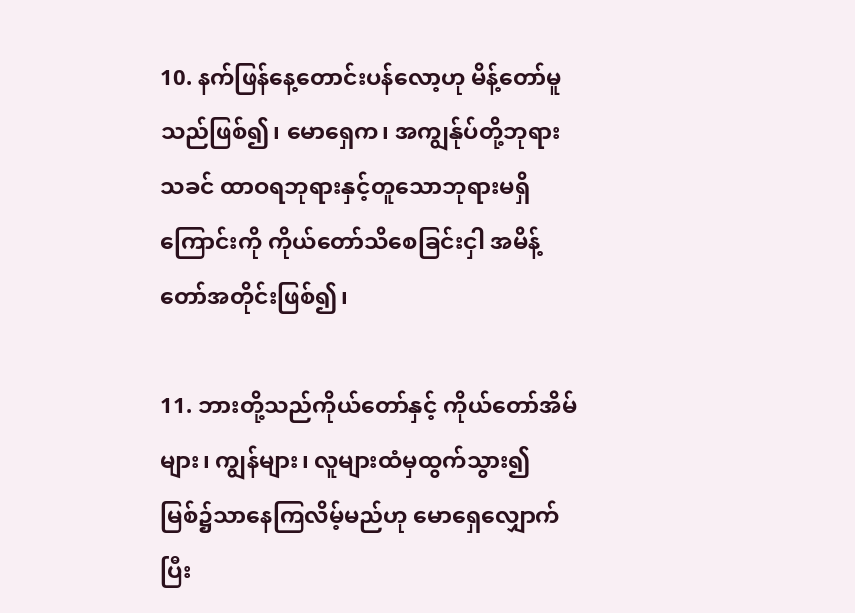10. နက်ဖြန်နေ့တောင်းပန်လော့ဟု မိန့်တော်မူသည်ဖြစ်၍၊ မောရှေက၊ အကျွန်ုပ်တို့ဘုရားသခင် ထာဝရဘုရားနှင့်တူသောဘုရားမရှိကြောင်းကို ကိုယ်တော်သိစေခြင်းငှါ အမိန့်တော်အတိုင်းဖြစ်၍၊

11. ဘားတို့သည်ကိုယ်တော်နှင့် ကိုယ်တော်အိမ်များ၊ ကျွန်များ၊ လူများထံမှထွက်သွား၍ မြစ်၌သာနေကြလိမ့်မည်ဟု မောရှေလျှောက်ပြီး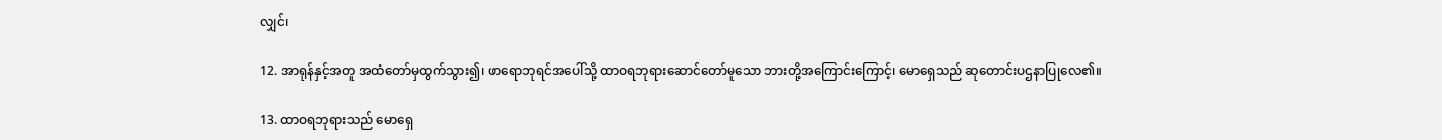လျှင်၊

12. အာရုန်နှင့်အတူ အထံတော်မှထွက်သွား၍၊ ဖာရောဘုရင်အပေါ်သို့ ထာဝရဘုရားဆောင်တော်မူသော ဘားတို့အကြောင်းကြောင့်၊ မောရှေသည် ဆုတောင်းပဌနာပြုလေ၏။

13. ထာဝရဘုရားသည် မောရှေ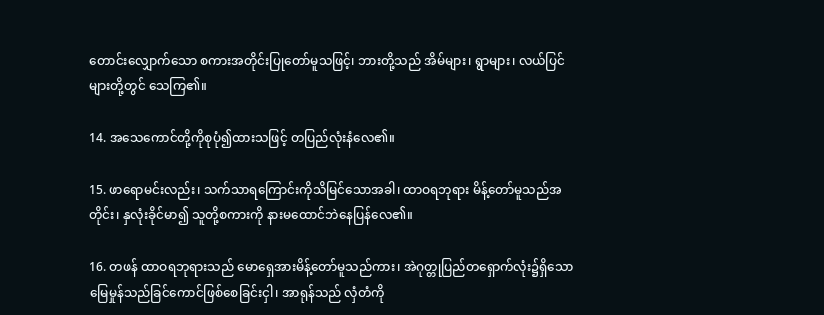တောင်းလျှောက်သော စကားအတိုင်းပြုတော်မူသဖြင့်၊ ဘားတို့သည် အိမ်များ၊ ရွာများ၊ လယ်ပြင်များတို့တွင် သေကြ၏။

14. အသေကောင်တို့ကိုစုပုံ၍ထားသဖြင့် တပြည်လုံးနံလေ၏။

15. ဖာရောမင်းလည်း၊ သက်သာရကြောင်းကိုသိမြင်သောအခါ၊ ထာဝရဘုရား မိန့်တော်မူသည်အတိုင်း၊ နှလုံးခိုင်မာ၍ သူတို့စကားကို နားမထောင်ဘဲနေပြန်လေ၏။

16. တဖန် ထာဝရဘုရားသည် မောရှေအားမိန့်တော်မူသည်ကား၊ အဲဂုတ္တုပြည်တရှောက်လုံး၌ရှိသော မြေမှုန်သည်ခြင်ကောင်ဖြစ်စေခြင်းငှါ၊ အာရုန်သည် လှံတံကို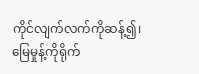ကိုင်လျက်လက်ကိုဆန့်၍၊ မြေမှုန့်ကိုရိုက်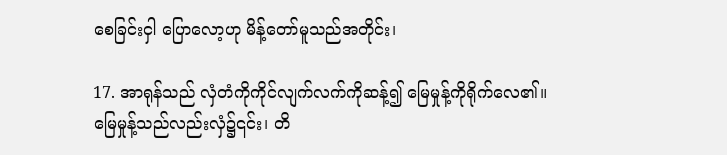စေခြင်းငှါ ပြောလော့ဟု မိန့်တော်မူသည်အတိုင်း၊

17. အာရုန်သည် လှံတံကိုကိုင်လျက်လက်ကိုဆန့်၍ မြေမှုန့်ကိုရိုက်လေ၏။ မြေမှုန့်သည်လည်းလှံ၌၎င်း၊ တိ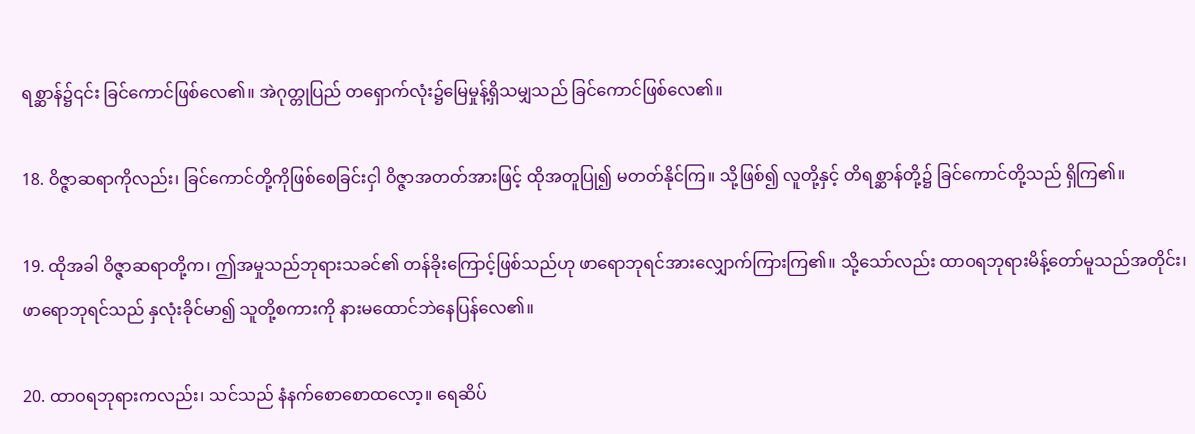ရစ္ဆာန်၌၎င်း ခြင်ကောင်ဖြစ်လေ၏။ အဲဂုတ္တုပြည် တရှောက်လုံး၌မြေမှုန့်ရှိသမျှသည် ခြင်ကောင်ဖြစ်လေ၏။

18. ဝိဇ္ဇာဆရာကိုလည်း၊ ခြင်ကောင်တို့ကိုဖြစ်စေခြင်းငှါ ဝိဇ္ဇာအတတ်အားဖြင့် ထိုအတူပြု၍ မတတ်နိုင်ကြ။ သို့ဖြစ်၍ လူတို့နှင့် တိရစ္ဆာန်တို့၌ ခြင်ကောင်တို့သည် ရှိကြ၏။

19. ထိုအခါ ဝိဇ္ဇာဆရာတို့က၊ ဤအမှုသည်ဘုရားသခင်၏ တန်ခိုးကြောင့်ဖြစ်သည်ဟု ဖာရောဘုရင်အားလျှောက်ကြားကြ၏။ သို့သော်လည်း ထာဝရဘုရားမိန့်တော်မူသည်အတိုင်း၊ ဖာရောဘုရင်သည် နှလုံးခိုင်မာ၍ သူတို့စကားကို နားမထောင်ဘဲနေပြန်လေ၏။

20. ထာဝရဘုရားကလည်း၊ သင်သည် နံနက်စောစောထလော့။ ရေဆိပ်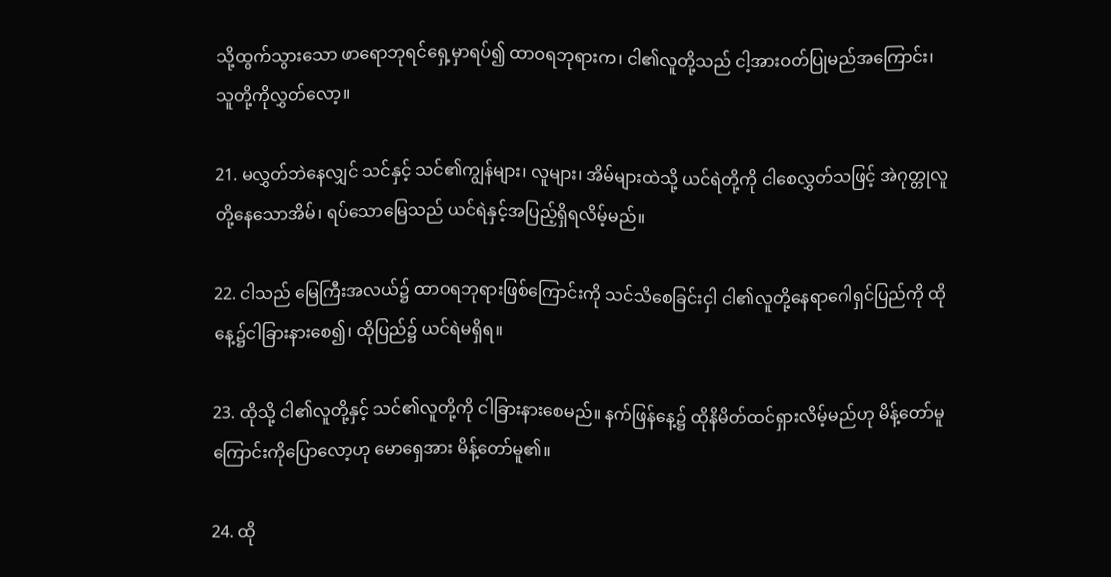သို့ထွက်သွားသော ဖာရောဘုရင်ရှေ့မှာရပ်၍ ထာဝရဘုရားက၊ ငါ၏လူတို့သည် ငါ့အားဝတ်ပြုမည်အကြောင်း၊ သူတို့ကိုလွှတ်လော့။

21. မလွှတ်ဘဲနေလျှင် သင်နှင့် သင်၏ကျွန်များ၊ လူများ၊ အိမ်များထဲသို့ ယင်ရဲတို့ကို ငါစေလွှတ်သဖြင့် အဲဂုတ္တုလူတို့နေသောအိမ်၊ ရပ်သောမြေသည် ယင်ရဲနှင့်အပြည့်ရှိရလိမ့်မည်။

22. ငါသည် မြေကြီးအလယ်၌ ထာဝရဘုရားဖြစ်ကြောင်းကို သင်သိစေခြင်းငှါ ငါ၏လူတို့နေရာဂေါရှင်ပြည်ကို ထိုနေ့၌ငါခြားနားစေ၍၊ ထိုပြည်၌ ယင်ရဲမရှိရ။

23. ထိုသို့ ငါ၏လူတို့နှင့် သင်၏လူတို့ကို ငါခြားနားစေမည်။ နက်ဖြန်နေ့၌ ထိုနိမိတ်ထင်ရှားလိမ့်မည်ဟု မိန့်တော်မူကြောင်းကိုပြောလော့ဟု မောရှေအား မိန့်တော်မူ၏။

24. ထို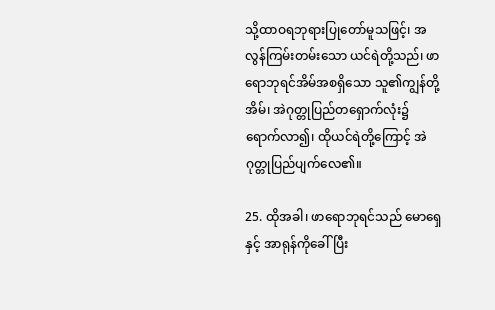သို့ထာဝရဘုရားပြုတော်မူသဖြင့်၊ အလွန်ကြမ်းတမ်းသော ယင်ရဲတို့သည်၊ ဖာရောဘုရင်အိမ်အစရှိသော သူ၏ကျွန်တို့အိမ်၊ အဲဂုတ္တုပြည်တရှောက်လုံး၌ ရောက်လာ၍၊ ထိုယင်ရဲတို့ကြောင့် အဲဂုတ္တုပြည်ပျက်လေ၏။

25. ထိုအခါ၊ ဖာရောဘုရင်သည် မောရှေနှင့် အာရုန်ကိုခေါ်ပြီး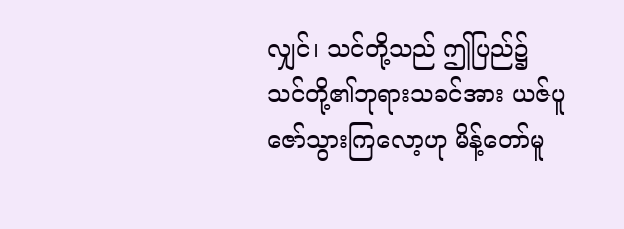လျှင်၊ သင်တို့သည် ဤပြည်၌ သင်တို့၏ဘုရားသခင်အား ယဇ်ပူဇော်သွားကြလော့ဟု မိန့်တော်မူ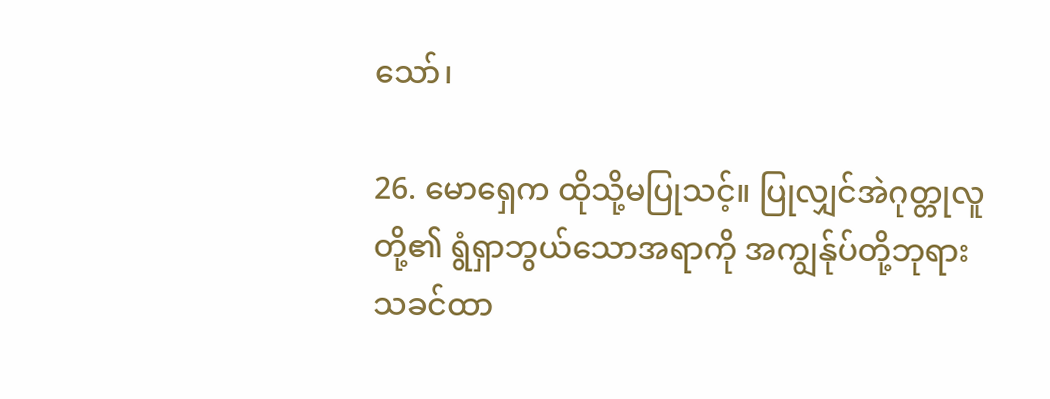သော်၊

26. မောရှေက ထိုသို့မပြုသင့်။ ပြုလျှင်အဲဂုတ္တုလူတို့၏ ရွံရှာဘွယ်သောအရာကို အကျွန်ုပ်တို့ဘုရားသခင်ထာ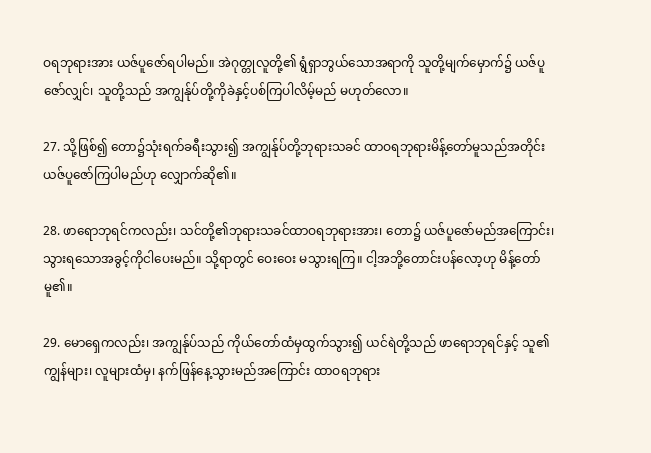ဝရဘုရားအား ယဇ်ပူဇော်ရပါမည်။ အဲဂုတ္တုလူတို့၏ ရွံရှာဘွယ်သောအရာကို သူတို့မျက်မှောက်၌ ယဇ်ပူဇော်လျှင်၊ သူတို့သည် အကျွန်ုပ်တို့ကိုခဲနှင့်ပစ်ကြပါလိမ့်မည် မဟုတ်လော။

27. သို့ဖြစ်၍ တော၌သုံးရက်ခရီးသွား၍ အကျွန်ုပ်တို့ဘုရားသခင် ထာဝရဘုရားမိန့်တော်မူသည်အတိုင်း ယဇ်ပူဇော်ကြပါမည်ဟု လျှောက်ဆို၏။

28. ဖာရောဘုရင်ကလည်း၊ သင်တို့၏ဘုရားသခင်ထာဝရဘုရားအား၊ တော၌ ယဇ်ပူဇော်မည်အကြောင်း၊ သွားရသောအခွင့်ကိုငါပေးမည်။ သို့ရာတွင် ဝေးဝေး မသွားရကြ။ ငါ့အဘို့တောင်းပန်လော့ဟု မိန့်တော်မူ၏။

29. မောရှေကလည်း၊ အကျွန်ုပ်သည် ကိုယ်တော်ထံမှထွက်သွား၍ ယင်ရဲတို့သည် ဖာရောဘုရင်နှင့် သူ၏ကျွန်များ၊ လူများထံမှ၊ နက်ဖြန်နေ့သွားမည်အကြောင်း ထာဝရဘုရား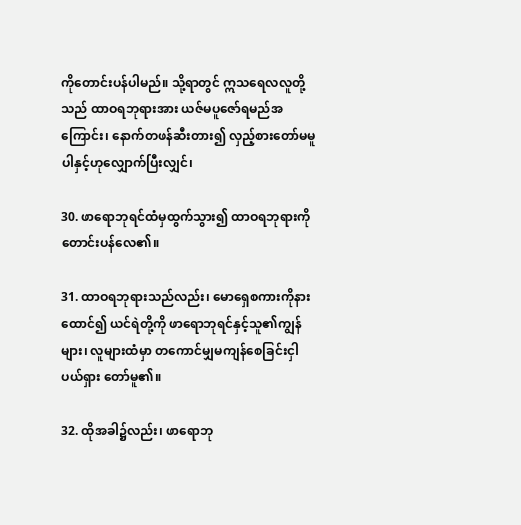ကိုတောင်းပန်ပါမည်။ သို့ရာတွင် ဣသရေလလူတို့သည် ထာဝရဘုရားအား ယဇ်မပူဇော်ရမည်အကြောင်း၊ နောက်တဖန်ဆီးတား၍ လှည့်စားတော်မမူပါနှင့်ဟုလျှောက်ပြီးလျှင်၊

30. ဖာရောဘုရင်ထံမှထွက်သွား၍ ထာဝရဘုရားကိုတောင်းပန်လေ၏။

31. ထာဝရဘုရားသည်လည်း၊ မောရှေစကားကိုနားထောင်၍ ယင်ရဲတို့ကို ဖာရောဘုရင်နှင့်သူ၏ကျွန်များ၊ လူများထံမှာ တကောင်မျှမကျန်စေခြင်းငှါ ပယ်ရှား တော်မူ၏။

32. ထိုအခါ၌လည်း၊ ဖာရောဘု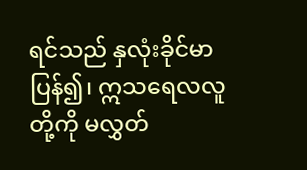ရင်သည် နှလုံးခိုင်မာပြန်၍၊ ဣသရေလလူတို့ကို မလွှတ်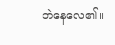ဘဲနေလေ၏။